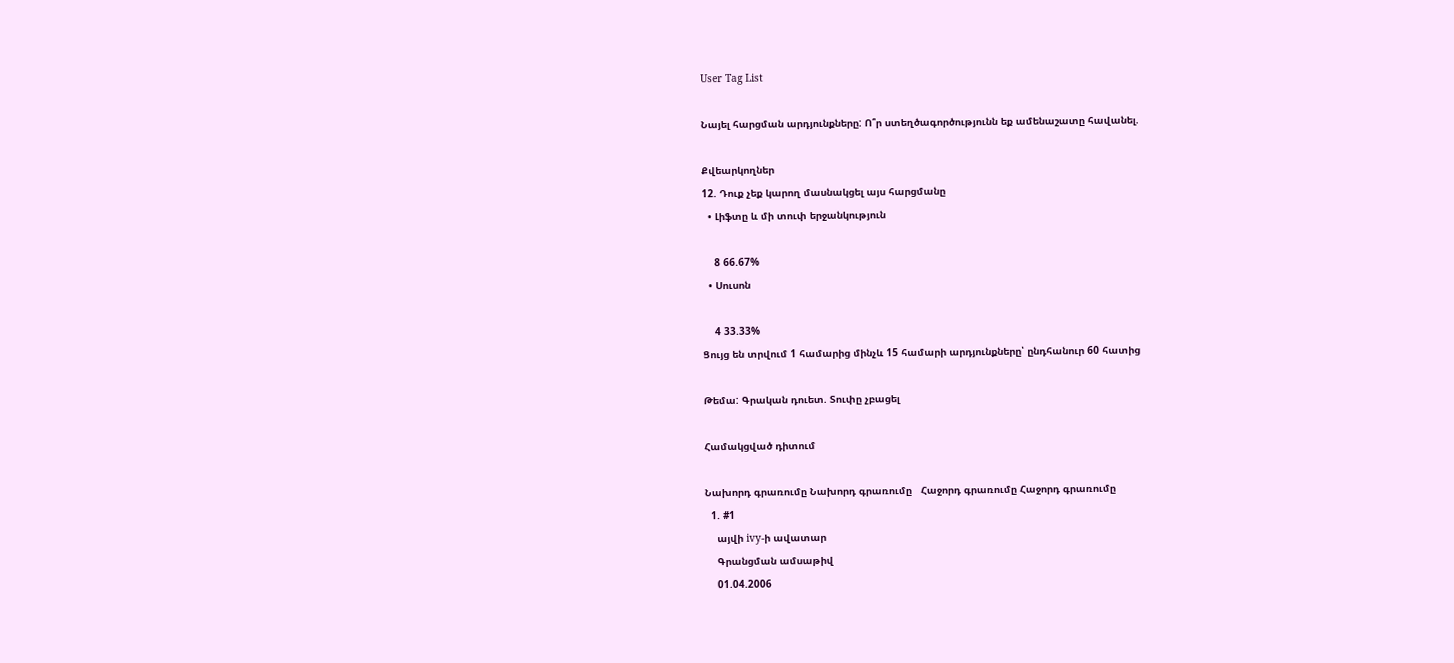User Tag List

Նայել հարցման արդյունքները: Ո՞ր ստեղծագործությունն եք ամենաշատը հավանել.

Քվեարկողներ
12. Դուք չեք կարող մասնակցել այս հարցմանը
  • Լիֆտը և մի տուփ երջանկություն

    8 66.67%
  • Սուսոն

    4 33.33%
Ցույց են տրվում 1 համարից մինչև 15 համարի արդյունքները՝ ընդհանուր 60 հատից

Թեմա: Գրական դուետ. Տուփը չբացել

Համակցված դիտում

Նախորդ գրառումը Նախորդ գրառումը   Հաջորդ գրառումը Հաջորդ գրառումը
  1. #1
    այվի ivy-ի ավատար
    Գրանցման ամսաթիվ
    01.04.2006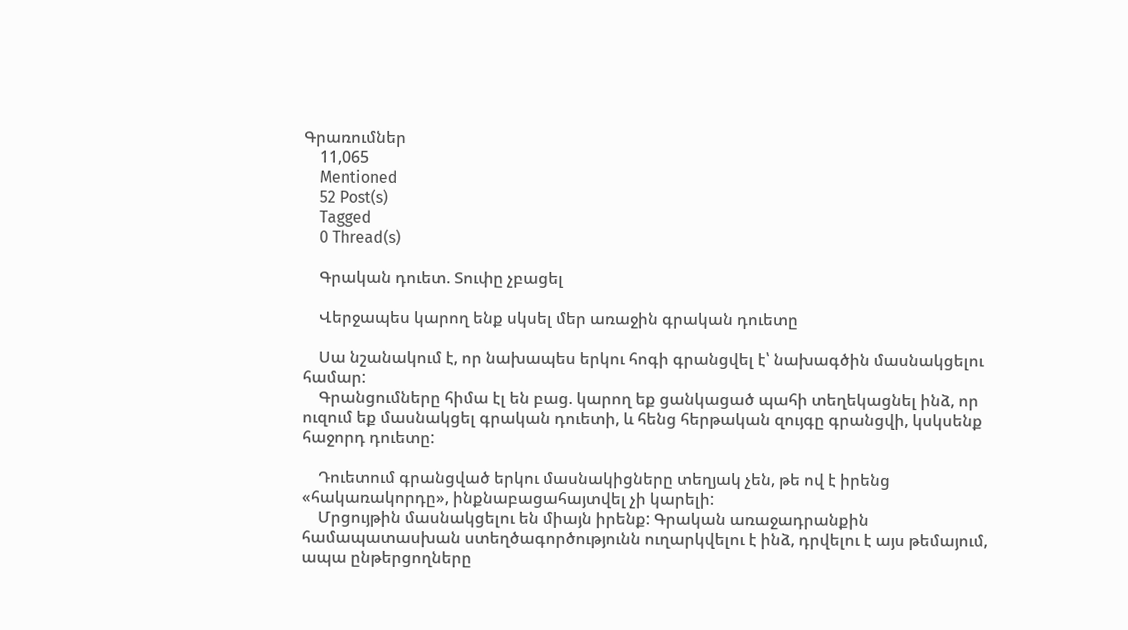Գրառումներ
    11,065
    Mentioned
    52 Post(s)
    Tagged
    0 Thread(s)

    Գրական դուետ. Տուփը չբացել

    Վերջապես կարող ենք սկսել մեր առաջին գրական դուետը

    Սա նշանակում է, որ նախապես երկու հոգի գրանցվել է՝ նախագծին մասնակցելու համար:
    Գրանցումները հիմա էլ են բաց. կարող եք ցանկացած պահի տեղեկացնել ինձ, որ ուզում եք մասնակցել գրական դուետի, և հենց հերթական զույգը գրանցվի, կսկսենք հաջորդ դուետը:

    Դուետում գրանցված երկու մասնակիցները տեղյակ չեն, թե ով է իրենց «հակառակորդը», ինքնաբացահայտվել չի կարելի:
    Մրցույթին մասնակցելու են միայն իրենք: Գրական առաջադրանքին համապատասխան ստեղծագործությունն ուղարկվելու է ինձ, դրվելու է այս թեմայում, ապա ընթերցողները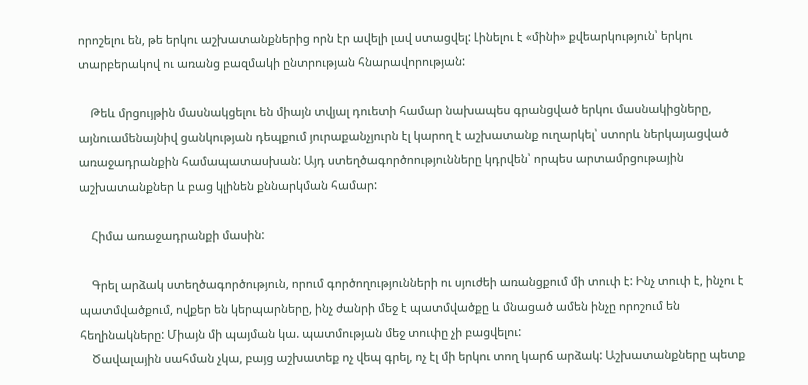որոշելու են, թե երկու աշխատանքներից որն էր ավելի լավ ստացվել: Լինելու է «մինի» քվեարկություն՝ երկու տարբերակով ու առանց բազմակի ընտրության հնարավորության:

    Թեև մրցույթին մասնակցելու են միայն տվյալ դուետի համար նախապես գրանցված երկու մասնակիցները, այնուամենայնիվ ցանկության դեպքում յուրաքանչյուրն էլ կարող է աշխատանք ուղարկել՝ ստորև ներկայացված առաջադրանքին համապատասխան: Այդ ստեղծագործոությունները կդրվեն՝ որպես արտամրցութային աշխատանքներ և բաց կլինեն քննարկման համար:

    Հիմա առաջադրանքի մասին:

    Գրել արձակ ստեղծագործություն, որում գործողությունների ու սյուժեի առանցքում մի տուփ է: Ինչ տուփ է, ինչու է պատմվածքում, ովքեր են կերպարները, ինչ ժանրի մեջ է պատմվածքը և մնացած ամեն ինչը որոշում են հեղինակները: Միայն մի պայման կա. պատմության մեջ տուփը չի բացվելու:
    Ծավալային սահման չկա, բայց աշխատեք ոչ վեպ գրել, ոչ էլ մի երկու տող կարճ արձակ: Աշխատանքները պետք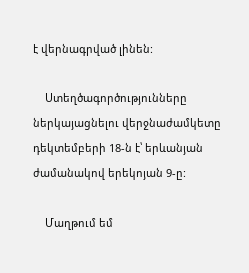է վերնագրված լինեն:

    Ստեղծագործությունները ներկայացնելու վերջնաժամկետը դեկտեմբերի 18-ն է՝ երևանյան ժամանակով երեկոյան 9-ը:

    Մաղթում եմ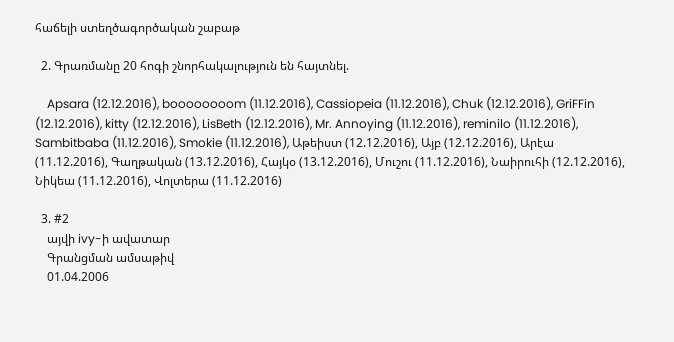հաճելի ստեղծագործական շաբաթ

  2. Գրառմանը 20 հոգի շնորհակալություն են հայտնել.

    Apsara (12.12.2016), boooooooom (11.12.2016), Cassiopeia (11.12.2016), Chuk (12.12.2016), GriFFin (12.12.2016), kitty (12.12.2016), LisBeth (12.12.2016), Mr. Annoying (11.12.2016), reminilo (11.12.2016), Sambitbaba (11.12.2016), Smokie (11.12.2016), Աթեիստ (12.12.2016), Այբ (12.12.2016), Արէա (11.12.2016), Գաղթական (13.12.2016), Հայկօ (13.12.2016), Մուշու (11.12.2016), Նաիրուհի (12.12.2016), Նիկեա (11.12.2016), Վոլտերա (11.12.2016)

  3. #2
    այվի ivy-ի ավատար
    Գրանցման ամսաթիվ
    01.04.2006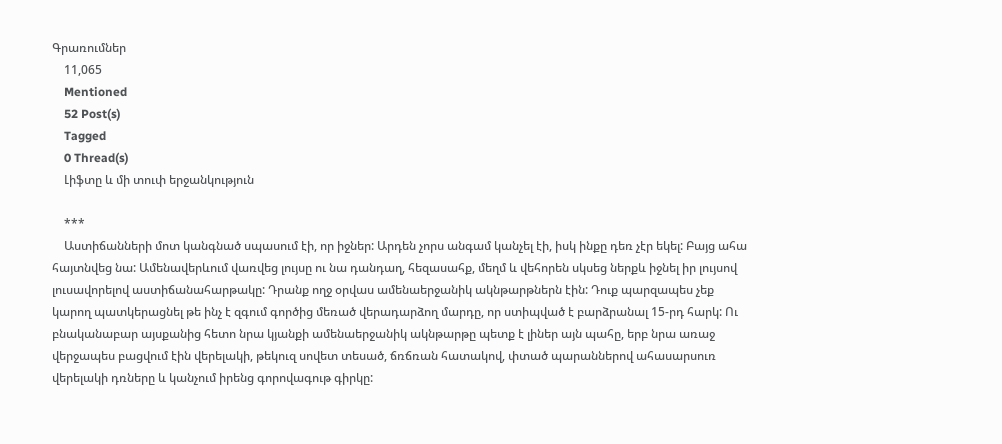Գրառումներ
    11,065
    Mentioned
    52 Post(s)
    Tagged
    0 Thread(s)
    Լիֆտը և մի տուփ երջանկություն

    ***
    Աստիճանների մոտ կանգնած սպասում էի, որ իջներ: Արդեն չորս անգամ կանչել էի, իսկ ինքը դեռ չէր եկել: Բայց ահա հայտնվեց նա: Ամենավերևում վառվեց լույսը ու նա դանդաղ, հեզասահք, մեղմ և վեհորեն սկսեց ներքև իջնել իր լույսով լուսավորելով աստիճանահարթակը: Դրանք ողջ օրվաս ամենաերջանիկ ակնթարթներն էին: Դուք պարզապես չեք կարող պատկերացնել թե ինչ է զգում գործից մեռած վերադարձող մարդը, որ ստիպված է բարձրանալ 15-րդ հարկ: Ու բնականաբար այսքանից հետո նրա կյանքի ամենաերջանիկ ակնթարթը պետք է լիներ այն պահը, երբ նրա առաջ վերջապես բացվում էին վերելակի, թեկուզ սովետ տեսած, ճռճռան հատակով, փտած պարաններով ահասարսուռ վերելակի դռները և կանչում իրենց գորովագութ գիրկը: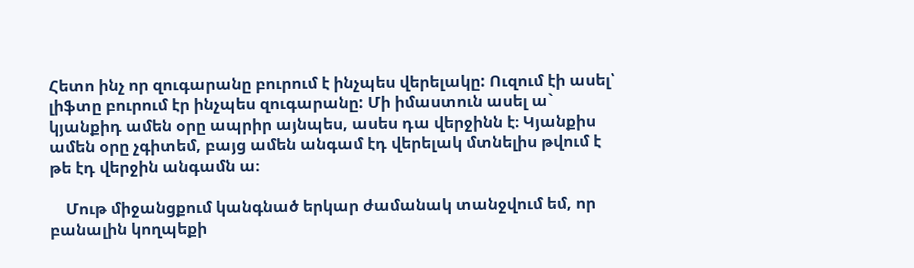Հետո ինչ որ զուգարանը բուրում է ինչպես վերելակը: Ուզում էի ասել՝ լիֆտը բուրում էր ինչպես զուգարանը: Մի իմաստուն ասել ա` կյանքիդ ամեն օրը ապրիր այնպես, ասես դա վերջինն է։ Կյանքիս ամեն օրը չգիտեմ, բայց ամեն անգամ էդ վերելակ մտնելիս թվում է թե էդ վերջին անգամն ա։

    Մութ միջանցքում կանգնած երկար ժամանակ տանջվում եմ, որ բանալին կողպեքի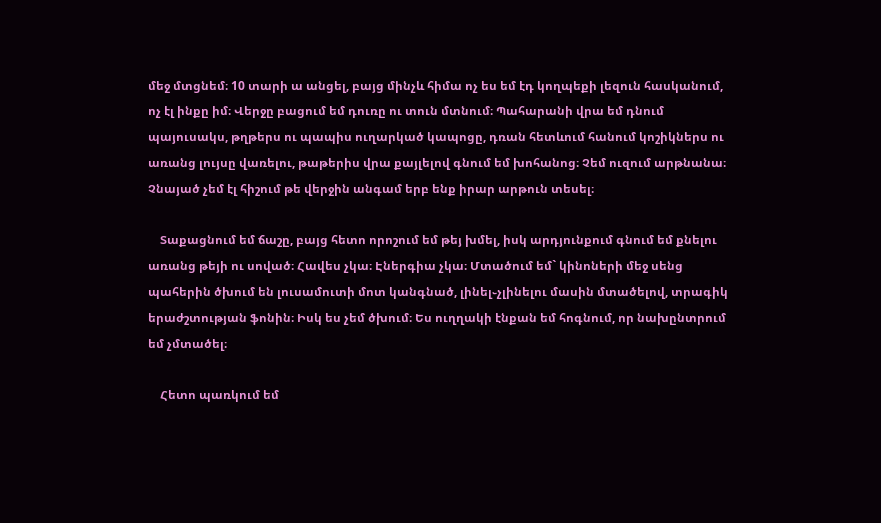մեջ մտցնեմ։ 10 տարի ա անցել, բայց մինչև հիմա ոչ ես եմ էդ կողպեքի լեզուն հասկանում, ոչ էլ ինքը իմ։ Վերջը բացում եմ դուռը ու տուն մտնում։ Պահարանի վրա եմ դնում պայուսակս, թղթերս ու պապիս ուղարկած կապոցը, դռան հետևում հանում կոշիկներս ու առանց լույսը վառելու, թաթերիս վրա քայլելով գնում եմ խոհանոց։ Չեմ ուզում արթնանա։ Չնայած չեմ էլ հիշում թե վերջին անգամ երբ ենք իրար արթուն տեսել։

    Տաքացնում եմ ճաշը, բայց հետո որոշում եմ թեյ խմել, իսկ արդյունքում գնում եմ քնելու առանց թեյի ու սոված։ Հավես չկա։ Էներգիա չկա։ Մտածում եմ` կինոների մեջ սենց պահերին ծխում են լուսամուտի մոտ կանգնած, լինել֊չլինելու մասին մտածելով, տրագիկ երաժշտության ֆոնին։ Իսկ ես չեմ ծխում։ Ես ուղղակի էնքան եմ հոգնում, որ նախընտրում եմ չմտածել։

    Հետո պառկում եմ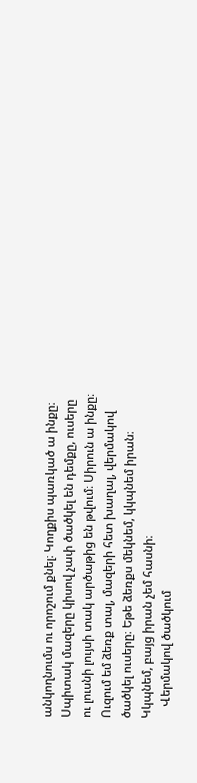անկողնումս ու որոշում քնել։ Կողքիս պառկած ա ինքը։ Սպիտակ մազերը կիսով չափ ծածկել են դեմքը, ուսերը ու լուսնի լույսի տակ արծաթից են թվում։ Սիրուն ա ինքը։ Ուզում եմ ձեռք տալ, մազերի հետ խաղալ, վերմակով ծածկել ուսերը։ Եթե ձեռքս մեկնեմ, կկպնեմ իրան։ Կկպնեմ, բայց իրան չեմ հասնի։
    Վերմակով ծածկում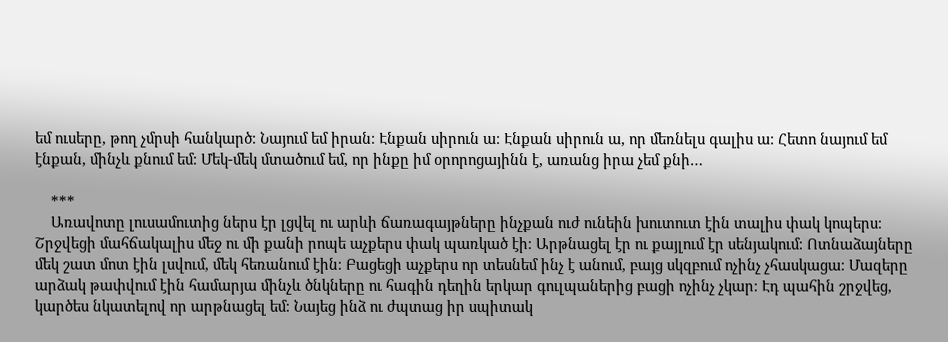եմ ուսերը, թող չմրսի հանկարծ։ Նայում եմ իրան։ Էնքան սիրուն ա։ Էնքան սիրուն ա, որ մեռնելս գալիս ա։ Հետո նայում եմ էնքան, մինչև քնում եմ։ Մեկ-մեկ մտածում եմ, որ ինքը իմ օրորոցայինն է, առանց իրա չեմ քնի…

    ***
    Առավոտը լուսամուտից ներս էր լցվել ու արևի ճառագայթները ինչքան ուժ ունեին խուտուտ էին տալիս փակ կոպերս։ Շրջվեցի մահճակալիս մեջ ու մի քանի րոպե աչքերս փակ պառկած էի։ Արթնացել էր ու քայլում էր սենյակում։ Ոտնաձայները մեկ շատ մոտ էին լսվում, մեկ հեռանում էին։ Բացեցի աչքերս որ տեսնեմ ինչ է անում, բայց սկզբում ոչինչ չհասկացա։ Մազերը արձակ թափվում էին համարյա մինչև ծնկները ու հագին դեղին երկար գուլպաներից բացի ոչինչ չկար։ Էդ պահին շրջվեց, կարծես նկատելով որ արթնացել եմ։ Նայեց ինձ ու ժպտաց իր սպիտակ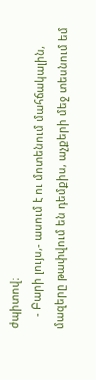ժպիտով։
    - Բարի լույս,- ասում է ու մոտենում մահճակալին, մազերը թափվում են դեմքիս, աչքերի մեջ տեսնում եմ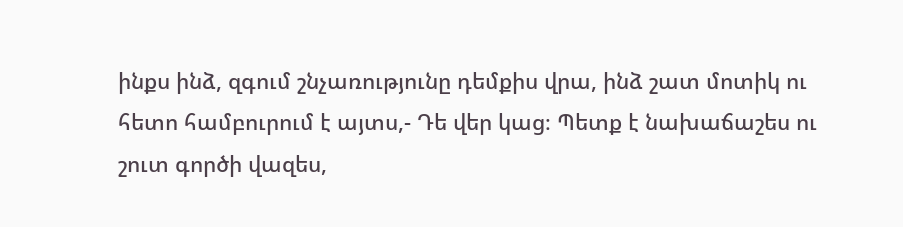ինքս ինձ, զգում շնչառությունը դեմքիս վրա, ինձ շատ մոտիկ ու հետո համբուրում է այտս,- Դե վեր կաց։ Պետք է նախաճաշես ու շուտ գործի վազես,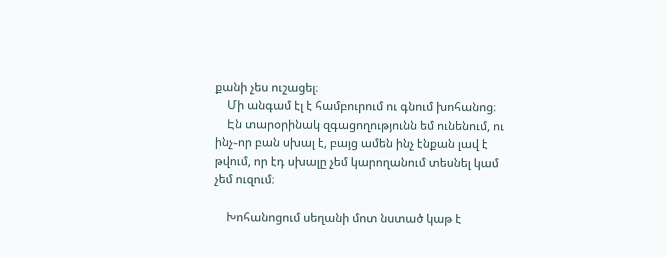քանի չես ուշացել։
    Մի անգամ էլ է համբուրում ու գնում խոհանոց։
    Էն տարօրինակ զգացողությունն եմ ունենում, ու ինչ֊որ բան սխալ է, բայց ամեն ինչ էնքան լավ է թվում, որ էդ սխալը չեմ կարողանում տեսնել կամ չեմ ուզում։

    Խոհանոցում սեղանի մոտ նստած կաթ է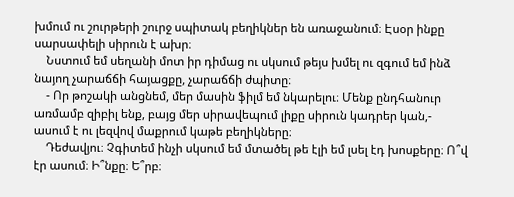խմում ու շուրթերի շուրջ սպիտակ բեղիկներ են առաջանում։ Էսօր ինքը սարսափելի սիրուն է ախր։
    Նստում եմ սեղանի մոտ իր դիմաց ու սկսում թեյս խմել ու զգում եմ ինձ նայող չարաճճի հայացքը, չարաճճի ժպիտը։
    - Որ թոշակի անցնեմ, մեր մասին ֆիլմ եմ նկարելու։ Մենք ընդհանուր առմամբ զիբիլ ենք, բայց մեր սիրավեպում լիքը սիրուն կադրեր կան,- ասում է ու լեզվով մաքրում կաթե բեղիկները։
    Դեժավյու։ Չգիտեմ ինչի սկսում եմ մտածել թե էլի եմ լսել էդ խոսքերը։ Ո՞վ էր ասում։ Ի՞նքը։ Ե՞րբ։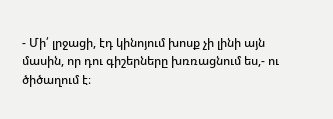- Մի՛ լրջացի, էդ կինոյում խոսք չի լինի այն մասին, որ դու գիշերները խռռացնում ես,- ու ծիծաղում է։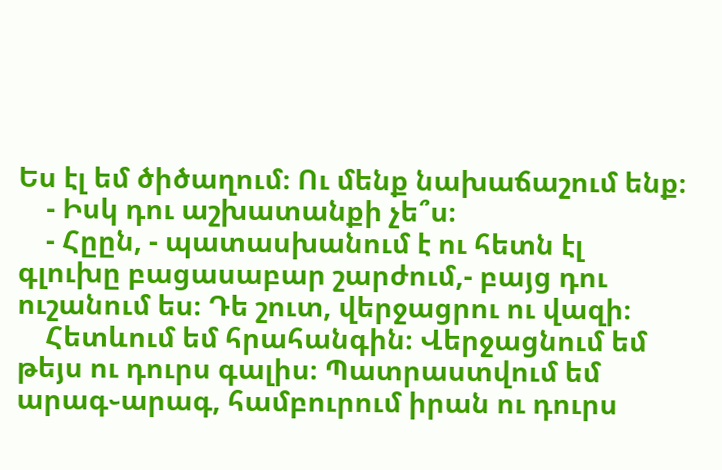Ես էլ եմ ծիծաղում։ Ու մենք նախաճաշում ենք։
    - Իսկ դու աշխատանքի չե՞ս։
    - Հըըն, - պատասխանում է ու հետն էլ գլուխը բացասաբար շարժում,- բայց դու ուշանում ես։ Դե շուտ, վերջացրու ու վազի։
    Հետևում եմ հրահանգին։ Վերջացնում եմ թեյս ու դուրս գալիս։ Պատրաստվում եմ արագ֊արագ, համբուրում իրան ու դուրս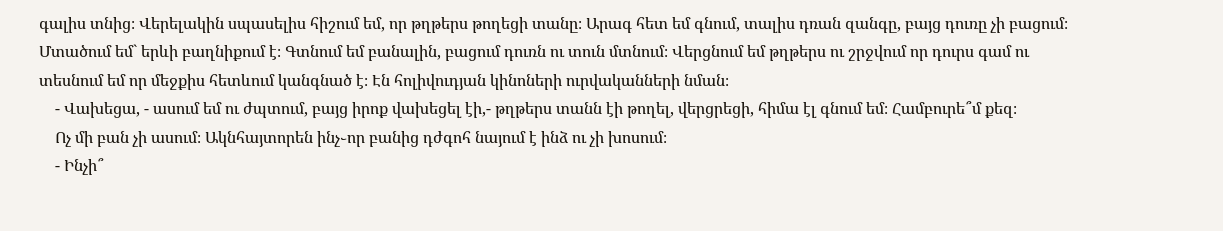գալիս տնից։ Վերելակին սպասելիս հիշում եմ, որ թղթերս թողեցի տանը։ Արագ հետ եմ գնում, տալիս դռան զանգը, բայց դուռը չի բացում։ Մտածում եմ` երևի բաղնիքում է։ Գտնում եմ բանալին, բացում դուռն ու տուն մտնում։ Վերցնում եմ թղթերս ու շրջվում որ դուրս գամ ու տեսնում եմ որ մեջքիս հետևում կանգնած է։ Էն հոլիվուդյան կինոների ուրվականների նման։
    - Վախեցա, - ասում եմ ու ժպտում, բայց իրոք վախեցել էի,- թղթերս տանն էի թողել, վերցրեցի, հիմա էլ գնում եմ։ Համբուրե՞մ քեզ։
    Ոչ մի բան չի ասում։ Ակնհայտորեն ինչ֊որ բանից դժգոհ նայում է ինձ ու չի խոսում։
    - Ինչի՞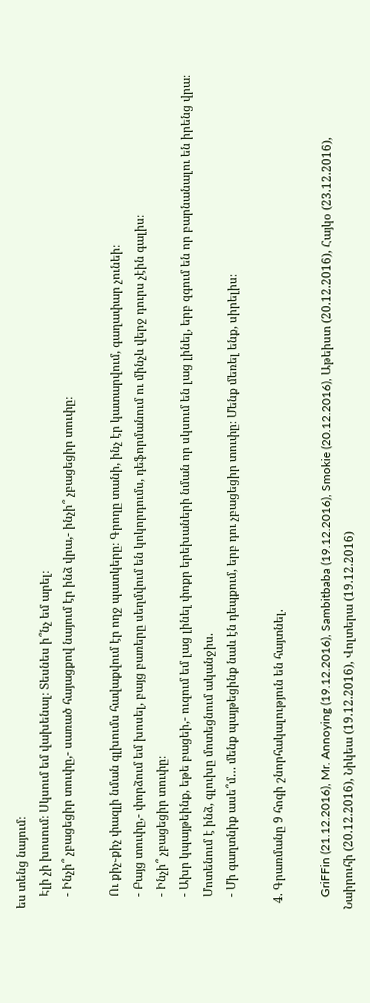ես տենց նայում։
    Էլի չի խոսում։ Սկսում եմ վախենալ։ Տեսնես ի՞նչ եմ արել։
    - Ինչի՞ չբացեցիր տուփը,- սառած հայացքով նայում էր ինձ վրա,- ինչի՞ չբացեցիր տուփը։

    Ու քիչ֊քիչ փազլի նման գլխումս հավաքվում էր ողջ պատկերը։ Գրողը տանի, ինչ էր կատարվում, գաղափար չունեի։
    - Բայց տուփը,- փորձում եմ խոսել, բայց բառերը սեղմվում են կոկորդումս, դեֆորմանում ու մինչև վերջ դուրս չէին գալիս։
    - Ինչի՞ չբացեցիր տուփը։
    - Ախր կպայթեինք, եթե բացեի,- ուզում եմ լաց լինել փոքր երեխաների նման որ սկսում են լաց լինել, երբ զգում են որ բարնանալու են իրենց վրա։
    Մոտենում է ինձ, գլուխը մոտեցնում ականջիս.
    - Մի գաղտնիք ասե՞մ… մենք պայթեցինք նաև էն դեպքում, երբ դու չբացեցիր տուփը։ Մենք մեռել ենք, սիրելիս։

  4. Գրառմանը 9 հոգի շնորհակալություն են հայտնել.

    GriFFin (21.12.2016), Mr. Annoying (19.12.2016), Sambitbaba (19.12.2016), Smokie (20.12.2016), Աթեիստ (20.12.2016), Հայկօ (23.12.2016), Նաիրուհի (20.12.2016), Նիկեա (19.12.2016), Վոլտերա (19.12.2016)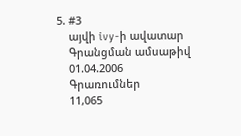5. #3
    այվի ivy-ի ավատար
    Գրանցման ամսաթիվ
    01.04.2006
    Գրառումներ
    11,065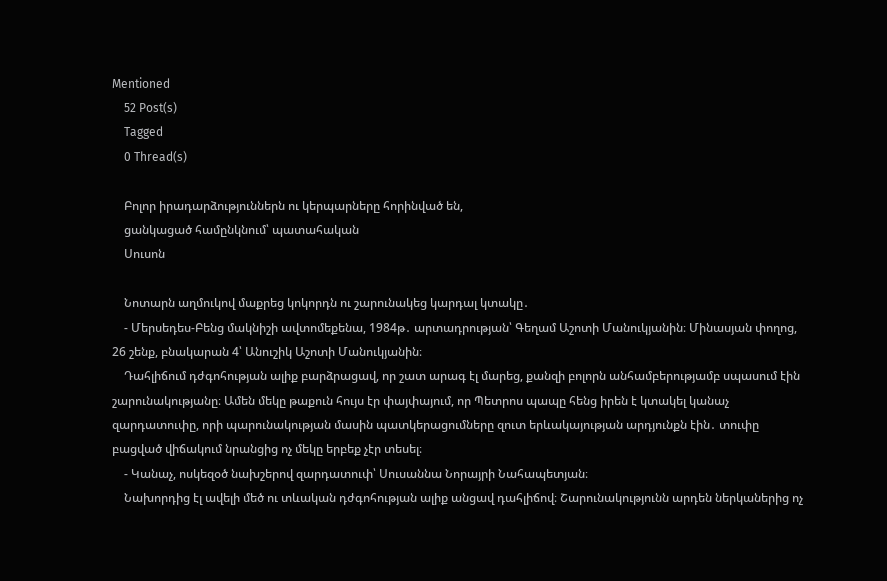Mentioned
    52 Post(s)
    Tagged
    0 Thread(s)

    Բոլոր իրադարձություններն ու կերպարները հորինված են,
    ցանկացած համընկնում՝ պատահական
    Սուսոն

    Նոտարն աղմուկով մաքրեց կոկորդն ու շարունակեց կարդալ կտակը․
    - Մերսեդես-Բենց մակնիշի ավտոմեքենա, 1984թ․ արտադրության՝ Գեղամ Աշոտի Մանուկյանին։ Մինասյան փողոց, 26 շենք, բնակարան 4՝ Անուշիկ Աշոտի Մանուկյանին։
    Դահլիճում դժգոհության ալիք բարձրացավ, որ շատ արագ էլ մարեց, քանզի բոլորն անհամբերությամբ սպասում էին շարունակությանը։ Ամեն մեկը թաքուն հույս էր փայփայում, որ Պետրոս պապը հենց իրեն է կտակել կանաչ զարդատուփը, որի պարունակության մասին պատկերացումները զուտ երևակայության արդյունքն էին․ տուփը բացված վիճակում նրանցից ոչ մեկը երբեք չէր տեսել։
    - Կանաչ, ոսկեզօծ նախշերով զարդատուփ՝ Սուսաննա Նորայրի Նահապետյան։
    Նախորդից էլ ավելի մեծ ու տևական դժգոհության ալիք անցավ դահլիճով։ Շարունակությունն արդեն ներկաներից ոչ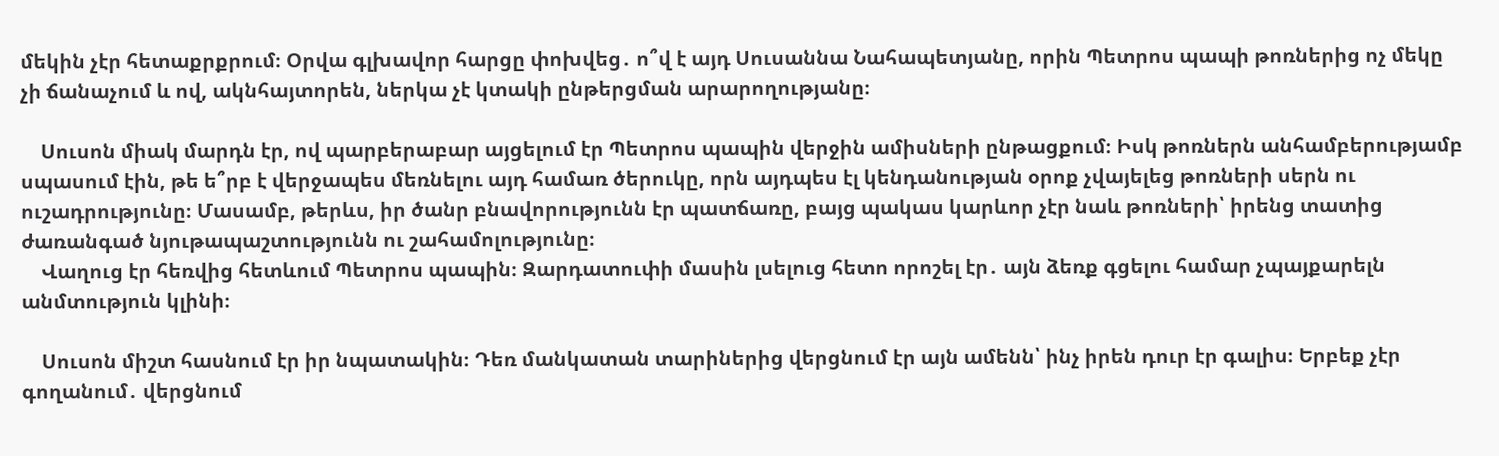մեկին չէր հետաքրքրում։ Օրվա գլխավոր հարցը փոխվեց․ ո՞վ է այդ Սուսաննա Նահապետյանը, որին Պետրոս պապի թոռներից ոչ մեկը չի ճանաչում և ով, ակնհայտորեն, ներկա չէ կտակի ընթերցման արարողությանը։

    Սուսոն միակ մարդն էր, ով պարբերաբար այցելում էր Պետրոս պապին վերջին ամիսների ընթացքում։ Իսկ թոռներն անհամբերությամբ սպասում էին, թե ե՞րբ է վերջապես մեռնելու այդ համառ ծերուկը, որն այդպես էլ կենդանության օրոք չվայելեց թոռների սերն ու ուշադրությունը։ Մասամբ, թերևս, իր ծանր բնավորությունն էր պատճառը, բայց պակաս կարևոր չէր նաև թոռների՝ իրենց տատից ժառանգած նյութապաշտությունն ու շահամոլությունը։
    Վաղուց էր հեռվից հետևում Պետրոս պապին։ Զարդատուփի մասին լսելուց հետո որոշել էր․ այն ձեռք գցելու համար չպայքարելն անմտություն կլինի։

    Սուսոն միշտ հասնում էր իր նպատակին։ Դեռ մանկատան տարիներից վերցնում էր այն ամենն՝ ինչ իրեն դուր էր գալիս։ Երբեք չէր գողանում․ վերցնում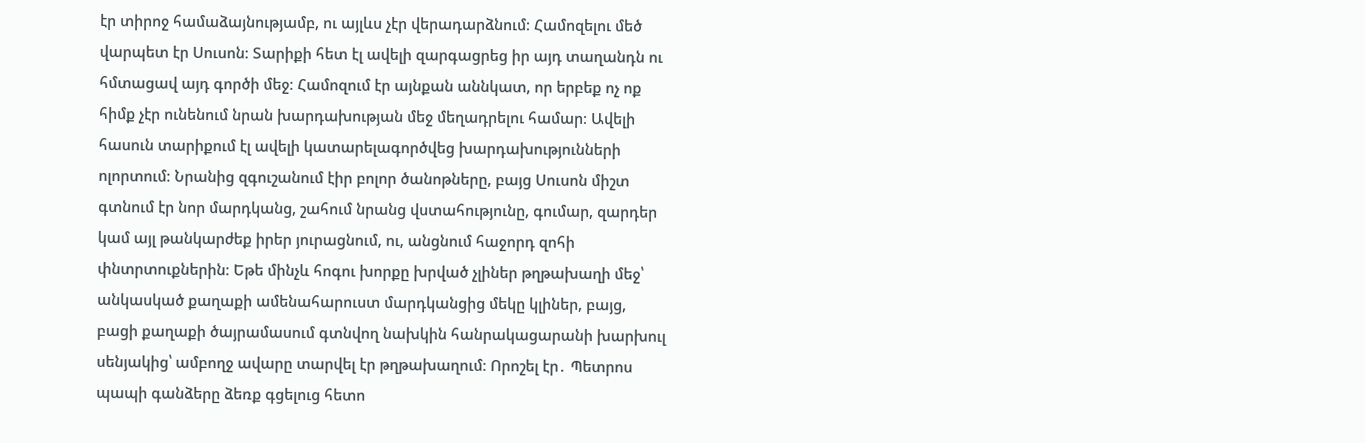էր տիրոջ համաձայնությամբ, ու այլևս չէր վերադարձնում։ Համոզելու մեծ վարպետ էր Սուսոն։ Տարիքի հետ էլ ավելի զարգացրեց իր այդ տաղանդն ու հմտացավ այդ գործի մեջ։ Համոզում էր այնքան աննկատ, որ երբեք ոչ ոք հիմք չէր ունենում նրան խարդախության մեջ մեղադրելու համար։ Ավելի հասուն տարիքում էլ ավելի կատարելագործվեց խարդախությունների ոլորտում։ Նրանից զգուշանում էիր բոլոր ծանոթները, բայց Սուսոն միշտ գտնում էր նոր մարդկանց, շահում նրանց վստահությունը, գումար, զարդեր կամ այլ թանկարժեք իրեր յուրացնում, ու, անցնում հաջորդ զոհի փնտրտուքներին։ Եթե մինչև հոգու խորքը խրված չլիներ թղթախաղի մեջ՝ անկասկած քաղաքի ամենահարուստ մարդկանցից մեկը կլիներ, բայց, բացի քաղաքի ծայրամասում գտնվող նախկին հանրակացարանի խարխուլ սենյակից՝ ամբողջ ավարը տարվել էր թղթախաղում։ Որոշել էր․ Պետրոս պապի գանձերը ձեռք գցելուց հետո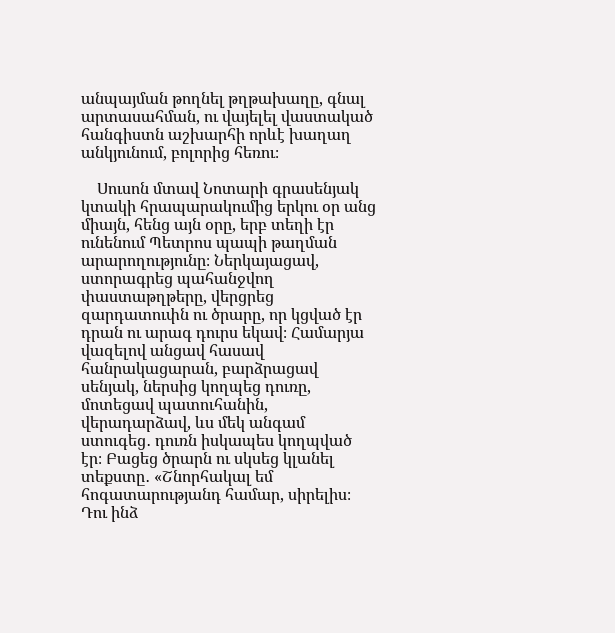անպայման թողնել թղթախաղը, գնալ արտասահման, ու վայելել վաստակած հանգիստն աշխարհի որևէ խաղաղ անկյունում, բոլորից հեռու։

    Սուսոն մտավ Նոտարի գրասենյակ կտակի հրապարակումից երկու օր անց միայն, հենց այն օրը, երբ տեղի էր ունենում Պետրոս պապի թաղման արարողությունը։ Ներկայացավ, ստորագրեց պահանջվող փաստաթղթերը, վերցրեց զարդատուփն ու ծրարը, որ կցված էր դրան ու արագ դուրս եկավ։ Համարյա վազելով անցավ հասավ հանրակացարան, բարձրացավ սենյակ, ներսից կողպեց դուռը, մոտեցավ պատուհանին, վերադարձավ, ևս մեկ անգամ ստուգեց․ դուռն իսկապես կողպված էր։ Բացեց ծրարն ու սկսեց կլանել տեքստը․ «Շնորհակալ եմ հոգատարությանդ համար, սիրելիս։ Դու ինձ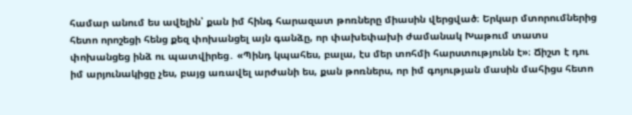համար անում ես ավելին՝ քան իմ հինգ հարազատ թոռները միասին վերցված։ Երկար մտորումներից հետո որոշեցի հենց քեզ փոխանցել այն գանձը, որ փախեփախի ժամանակ Խաթում տատս փոխանցեց ինձ ու պատվիրեց․ «Պինդ կպահես, բալա, էս մեր տոհմի հարստությունն է»։ Ճիշտ է դու իմ արյունակիցը չես, բայց առավել արժանի ես, քան թոռներս, որ իմ գոյության մասին մահիցս հետո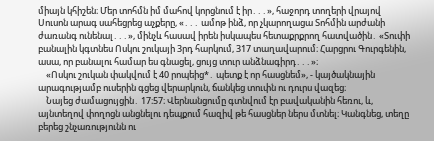միայն կհիշեն։ Մեր տոհմն իմ մահով կորցնում է իր․․․», հաջորդ տողերի վրայով Սուսոն արագ սահեցրեց աչքերը, «․․․ ամոթ ինձ, որ չկարողացա Տոհմին արժանի ժառանգ ունենալ․․․», մինչև հասավ իրեն իսկապես հետաքրքրող հատվածին․ «Տուփի բանալին կգտնես Ոսկու շուկայի 3րդ հարկում, 317 տաղավարում։ Հարցրու Գուրգենին, ասա, որ բանալու համար ես գնացել, ցույց տուր անձնագիրդ․․․»։
    «Ոսկու շուկան փակվում է 40 րոպեից*․ պետք է որ հասցնեմ», - կայծակնային արագությամբ ուսերին գցեց վերարկուն, ճանկեց տուփն ու դուրս վազեց։
    Նայեց ժամացույցին․ 17։57։ Վերնանցումը գտնվում էր բավականին հեռու, և, այնտեղով փողոցն անցնելու դեպքում հազիվ թե հասցներ ներս մտնել։ Կանգնեց, տեղը բերեց շնչառությունն ու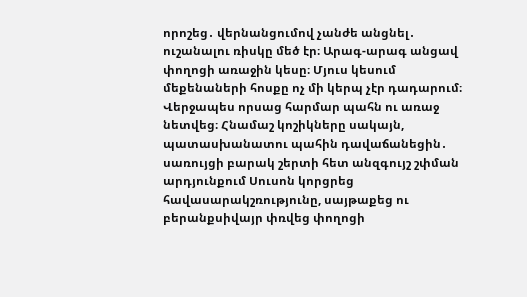որոշեց․ վերնանցումով չանժե անցնել․ ուշանալու ռիսկը մեծ էր։ Արագ-արագ անցավ փողոցի առաջին կեսը։ Մյուս կեսում մեքենաների հոսքը ոչ մի կերպ չէր դադարում։ Վերջապես որսաց հարմար պահն ու առաջ նետվեց։ Հնամաշ կոշիկները սակայն, պատասխանատու պահին դավաճանեցին․ սառույցի բարակ շերտի հետ անզգույշ շփման արդյունքում Սուսոն կորցրեց հավասարակշռությունը, սայթաքեց ու բերանքսիվայր փռվեց փողոցի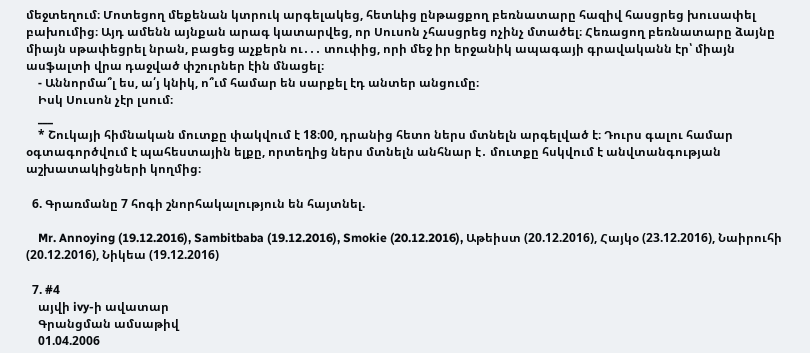մեջտեղում։ Մոտեցող մեքենան կտրուկ արգելակեց, հետևից ընթացքող բեռնատարը հազիվ հասցրեց խուսափել բախումից։ Այդ ամենն այնքան արագ կատարվեց, որ Սուսոն չհասցրեց ոչինչ մտածել։ Հեռացող բեռնատարը ձայնը միայն սթափեցրել նրան, բացեց աչքերն ու․․․ տուփից, որի մեջ իր երջանիկ ապագայի գրավականն էր՝ միայն ասֆալտի վրա դաջված փշուրներ էին մնացել։
    - Աննորմա՞լ ես, ա՛յ կնիկ, ո՞ւմ համար են սարքել էդ անտեր անցումը։
    Իսկ Սուսոն չէր լսում։
    ___
    * Շուկայի հիմնական մուտքը փակվում է 18։00, դրանից հետո ներս մտնելն արգելված է։ Դուրս գալու համար օգտագործվում է պահեստային ելքը, որտեղից ներս մտնելն անհնար է․ մուտքը հսկվում է անվտանգության աշխատակիցների կողմից։

  6. Գրառմանը 7 հոգի շնորհակալություն են հայտնել.

    Mr. Annoying (19.12.2016), Sambitbaba (19.12.2016), Smokie (20.12.2016), Աթեիստ (20.12.2016), Հայկօ (23.12.2016), Նաիրուհի (20.12.2016), Նիկեա (19.12.2016)

  7. #4
    այվի ivy-ի ավատար
    Գրանցման ամսաթիվ
    01.04.2006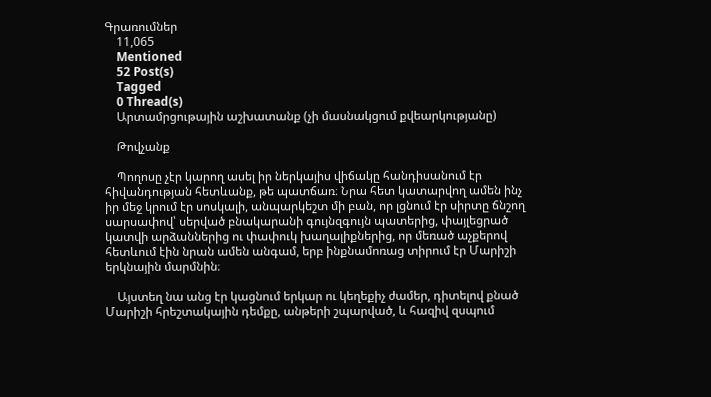Գրառումներ
    11,065
    Mentioned
    52 Post(s)
    Tagged
    0 Thread(s)
    Արտամրցութային աշխատանք (չի մասնակցում քվեարկությանը)

    Թովչանք

    Պողոսը չէր կարող ասել իր ներկայիս վիճակը հանդիսանում էր հիվանդության հետևանք, թե պատճառ։ Նրա հետ կատարվող ամեն ինչ իր մեջ կրում էր սոսկալի, անպարկեշտ մի բան, որ լցնում էր սիրտը ճնշող սարսափով՝ սերված բնակարանի գույնզգույն պատերից, փայլեցրած կատվի արձաններից ու փափուկ խաղալիքներից, որ մեռած աչքերով հետևում էին նրան ամեն անգամ, երբ ինքնամոռաց տիրում էր Մարիշի երկնային մարմնին։

    Այստեղ նա անց էր կացնում երկար ու կեղեքիչ ժամեր, դիտելով քնած Մարիշի հրեշտակային դեմքը, անթերի շպարված, և հազիվ զսպում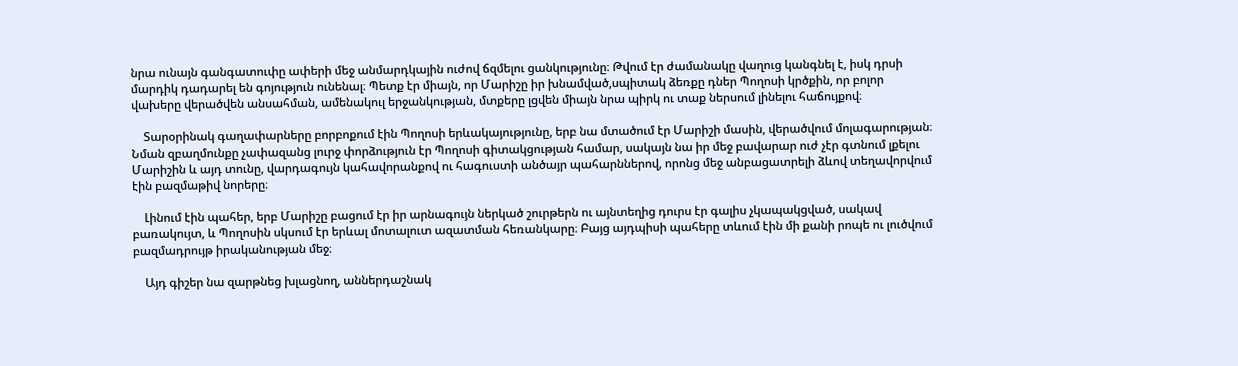նրա ունայն գանգատուփը ափերի մեջ անմարդկային ուժով ճզմելու ցանկությունը։ Թվում էր ժամանակը վաղուց կանգնել է, իսկ դրսի մարդիկ դադարել են գոյություն ունենալ։ Պետք էր միայն, որ Մարիշը իր խնամված,սպիտակ ձեռքը դներ Պողոսի կրծքին, որ բոլոր վախերը վերածվեն անսահման, ամենակուլ երջանկության, մտքերը լցվեն միայն նրա պիրկ ու տաք ներսում լինելու հաճույքով։

    Տարօրինակ գաղափարները բորբոքում էին Պողոսի երևակայությունը, երբ նա մտածում էր Մարիշի մասին, վերածվում մոլագարության։ Նման զբաղմունքը չափազանց լուրջ փորձություն էր Պողոսի գիտակցության համար, սակայն նա իր մեջ բավարար ուժ չէր գտնում լքելու Մարիշին և այդ տունը, վարդագույն կահավորանքով ու հագուստի անծայր պահարններով, որոնց մեջ անբացատրելի ձևով տեղավորվում էին բազմաթիվ նորերը։

    Լինում էին պահեր, երբ Մարիշը բացում էր իր արնագույն ներկած շուրթերն ու այնտեղից դուրս էր գալիս չկապակցված, սակավ բառակույտ, և Պողոսին սկսում էր երևալ մոտալուտ ազատման հեռանկարը։ Բայց այդպիսի պահերը տևում էին մի քանի րոպե ու լուծվում բազմադրույթ իրականության մեջ։

    Այդ գիշեր նա զարթնեց խլացնող, աններդաշնակ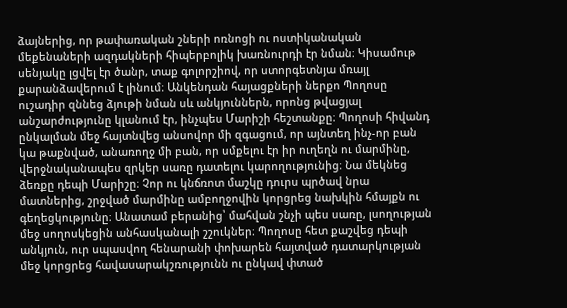ձայներից, որ թափառական շների ոռնոցի ու ոստիկանական մեքենաների ազդակների հիպերբոլիկ խառնուրդի էր նման։ Կիսամութ սենյակը լցվել էր ծանր, տաք գոլորշիով, որ ստորգետնյա մռայլ քարանձավերում է լինում։ Անկենդան հայացքների ներքո Պողոսը ուշադիր զննեց ձյութի նման սև անկյուններն, որոնց թվացյալ անշարժությունը կլանում էր, ինչպես Մարիշի հեշտանքը։ Պողոսի հիվանդ ընկալման մեջ հայտնվեց անսովոր մի զգացում, որ այնտեղ ինչ-որ բան կա թաքնված, անառողջ մի բան, որ սմքելու էր իր ուղեղն ու մարմինը, վերջնականապես զրկեր սառը դատելու կարողությունից։ Նա մեկնեց ձեռքը դեպի Մարիշը։ Չոր ու կնճռոտ մաշկը դուրս պրծավ նրա մատներից, շրջված մարմինը ամբողջովին կորցրեց նախկին հմայքն ու գեղեցկությունը։ Անատամ բերանից՝ մահվան շնչի պես սառը, լսողության մեջ սողոսկեցին անհասկանալի շշուկներ։ Պողոսը հետ քաշվեց դեպի անկյուն, ուր սպասվող հենարանի փոխարեն հայտված դատարկության մեջ կորցրեց հավասարակշռությունն ու ընկավ փտած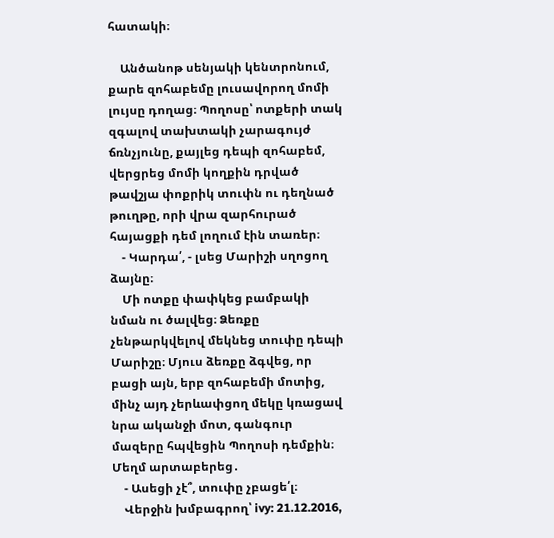հատակի։

    Անծանոթ սենյակի կենտրոնում, քարե զոհաբեմը լուսավորող մոմի լույսը դողաց։ Պողոսը՝ ոտքերի տակ զգալով տախտակի չարագույժ ճռնչյունը, քայլեց դեպի զոհաբեմ, վերցրեց մոմի կողքին դրված թավշյա փոքրիկ տուփն ու դեղնած թուղթը, որի վրա զարհուրած հայացքի դեմ լողում էին տառեր։
    - Կարդա՛, - լսեց Մարիշի սղոցող ձայնը։
    Մի ոտքը փափկեց բամբակի նման ու ծալվեց։ Ձեռքը չենթարկվելով մեկնեց տուփը դեպի Մարիշը։ Մյուս ձեռքը ձգվեց, որ բացի այն, երբ զոհաբեմի մոտից, մինչ այդ չերևափցող մեկը կռացավ նրա ականջի մոտ, գանգուր մազերը հպվեցին Պողոսի դեմքին։ Մեղմ արտաբերեց․
    - Ասեցի չէ՞, տուփը չբացե՛լ։
    Վերջին խմբագրող՝ ivy: 21.12.2016,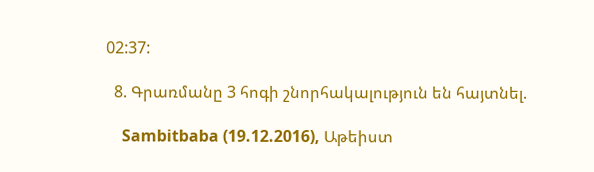02:37:

  8. Գրառմանը 3 հոգի շնորհակալություն են հայտնել.

    Sambitbaba (19.12.2016), Աթեիստ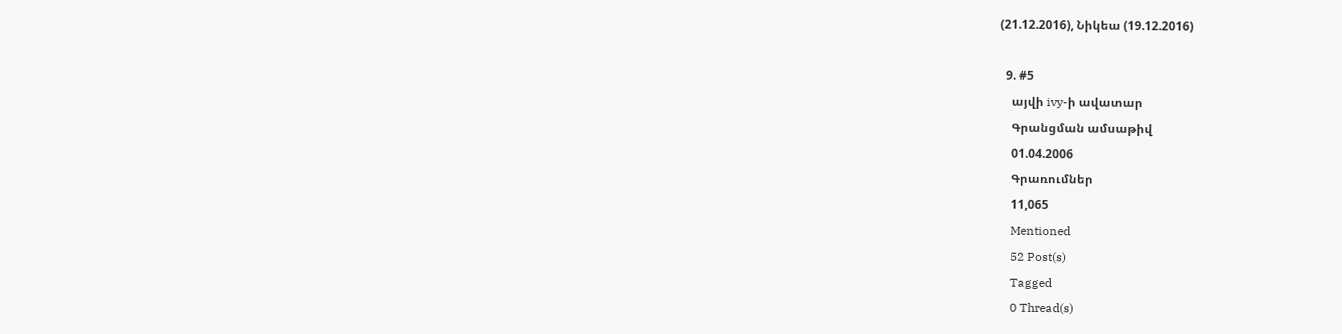(21.12.2016), Նիկեա (19.12.2016)

  9. #5
    այվի ivy-ի ավատար
    Գրանցման ամսաթիվ
    01.04.2006
    Գրառումներ
    11,065
    Mentioned
    52 Post(s)
    Tagged
    0 Thread(s)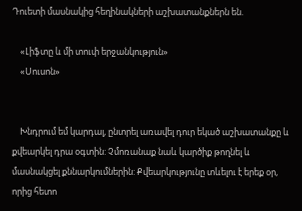Դուետի մասնակից հեղինակների աշխատանքներն են.

    «Լիֆտը և մի տուփ երջանկություն»
    «Սուսոն»


    Խնդրում եմ կարդալ, ընտրել առավել դուր եկած աշխատանքը և քվեարկել դրա օգտին: Չմոռանաք նաև կարծիք թողնել և մասնակցել քննարկումներին: Քվեարկությունը տևելու է երեք օր, որից հետո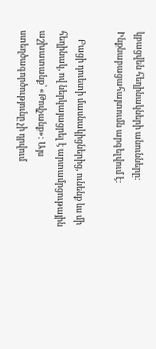կբացվեն հեղինակների անունները: Ինքնաբացահայտումն արգելվում է:

    Բացի դուետի մասնակիցներից, ունենք ևս մի հեղինակ, ով ներկայացրել է արտամրցութային աշխատանք՝ «Թովչանք»: Այս ստեղծագործությունը չի դրվում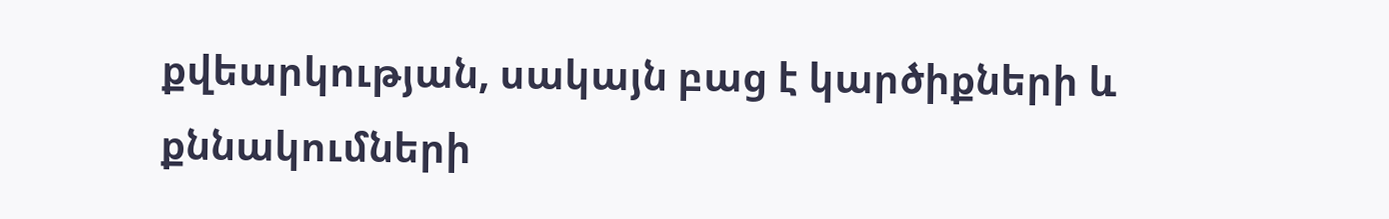քվեարկության, սակայն բաց է կարծիքների և քննակումների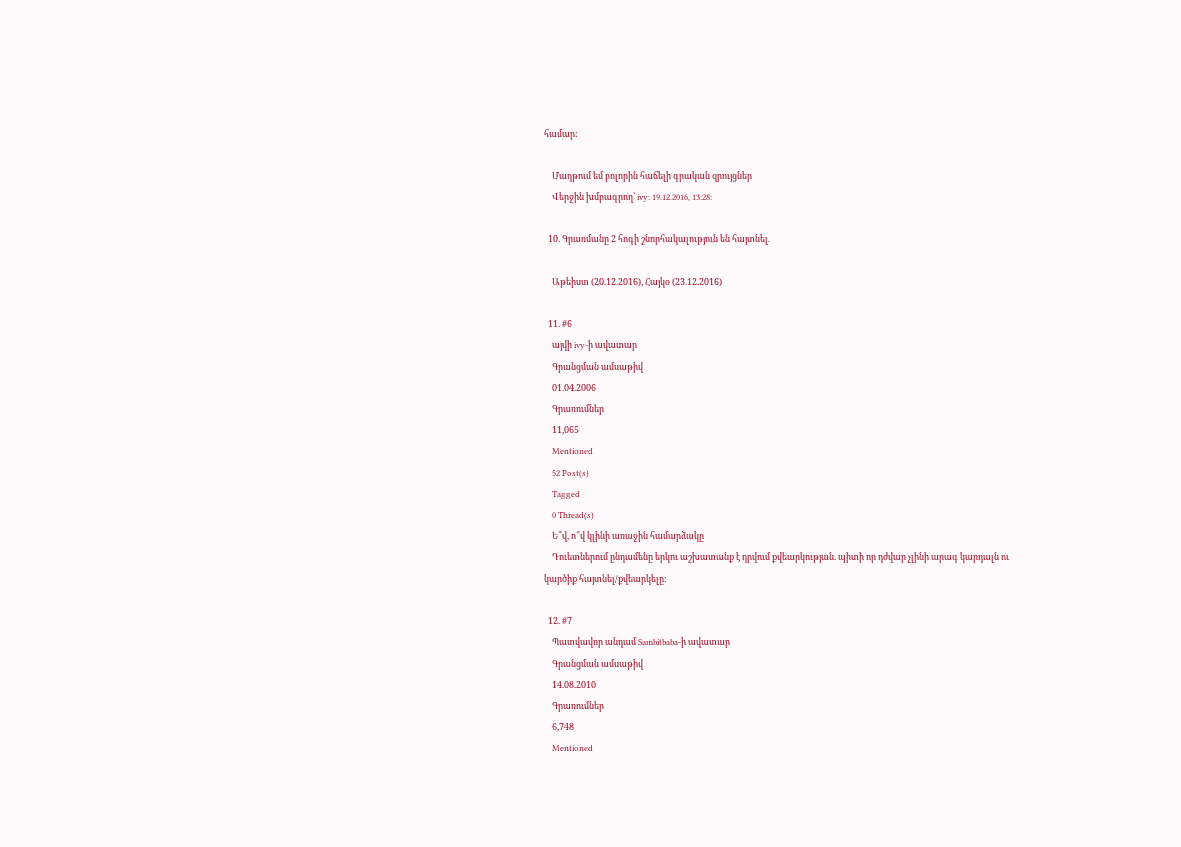համար:

    Մաղթում եմ բոլորին հաճելի գրական զրույցներ
    Վերջին խմբագրող՝ ivy: 19.12.2016, 13:28:

  10. Գրառմանը 2 հոգի շնորհակալություն են հայտնել.

    Աթեիստ (20.12.2016), Հայկօ (23.12.2016)

  11. #6
    այվի ivy-ի ավատար
    Գրանցման ամսաթիվ
    01.04.2006
    Գրառումներ
    11,065
    Mentioned
    52 Post(s)
    Tagged
    0 Thread(s)
    Ե՞վ, ո՞վ կլինի առաջին համարձակը
    Դուետներում ընդամենը երկու աշխատանք է դրվում քվեարկության. պիտի որ դժվար չլինի արագ կարդալն ու կարծիք հայտնել/քվեարկելը:

  12. #7
    Պատվավոր անդամ Sambitbaba-ի ավատար
    Գրանցման ամսաթիվ
    14.08.2010
    Գրառումներ
    6,748
    Mentioned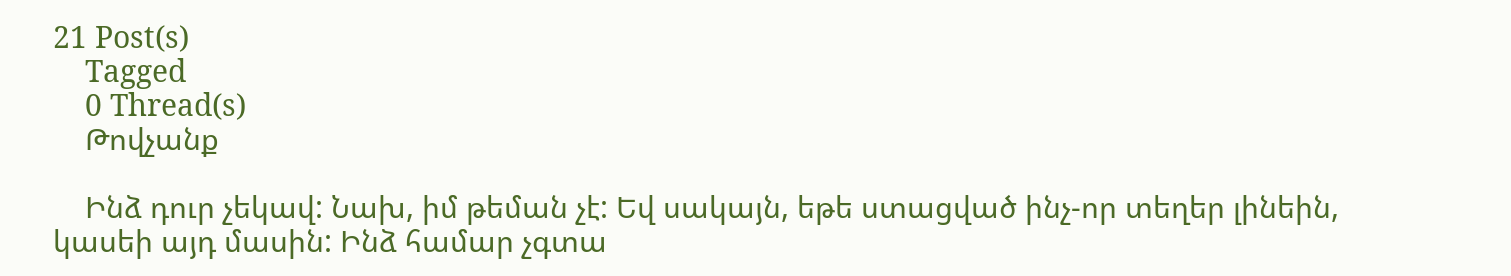21 Post(s)
    Tagged
    0 Thread(s)
    Թովչանք

    Ինձ դուր չեկավ: Նախ, իմ թեման չէ: Եվ սակայն, եթե ստացված ինչ-որ տեղեր լինեին, կասեի այդ մասին: Ինձ համար չգտա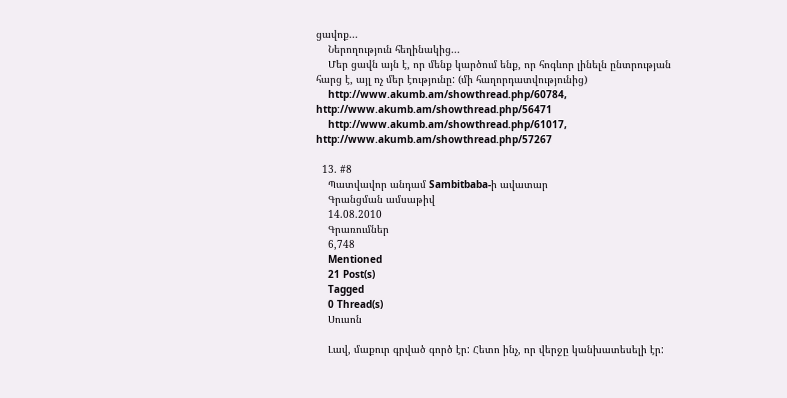ցավոք...
    Ներողություն հեղինակից...
    Մեր ցավն այն է, որ մենք կարծում ենք, որ հոգևոր լինելն ընտրության հարց է, այլ ոչ մեր էությունը: (մի հաղորդատվությունից)
    http://www.akumb.am/showthread.php/60784, http://www.akumb.am/showthread.php/56471
    http://www.akumb.am/showthread.php/61017, http://www.akumb.am/showthread.php/57267

  13. #8
    Պատվավոր անդամ Sambitbaba-ի ավատար
    Գրանցման ամսաթիվ
    14.08.2010
    Գրառումներ
    6,748
    Mentioned
    21 Post(s)
    Tagged
    0 Thread(s)
    Սուսոն

    Լավ, մաքուր գրված գործ էր: Հետո ինչ, որ վերջը կանխատեսելի էր: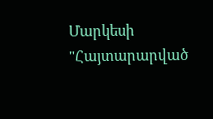Մարկեսի "Հայտարարված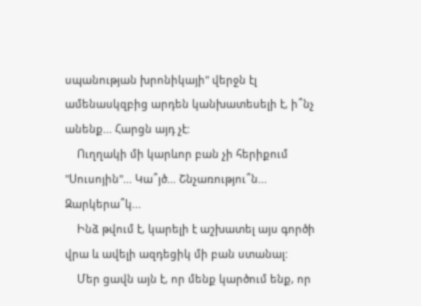սպանության խրոնիկայի" վերջն էլ ամենասկզբից արդեն կանխատեսելի է, ի՞նչ անենք... Հարցն այդ չէ:
    Ուղղակի մի կարևոր բան չի հերիքում "Սուսոյին"... Կա՞յծ... Շնչառությու՞ն... Զարկերա՞կ...
    Ինձ թվում է, կարելի է աշխատել այս գործի վրա և ավելի ազդեցիկ մի բան ստանալ:
    Մեր ցավն այն է, որ մենք կարծում ենք, որ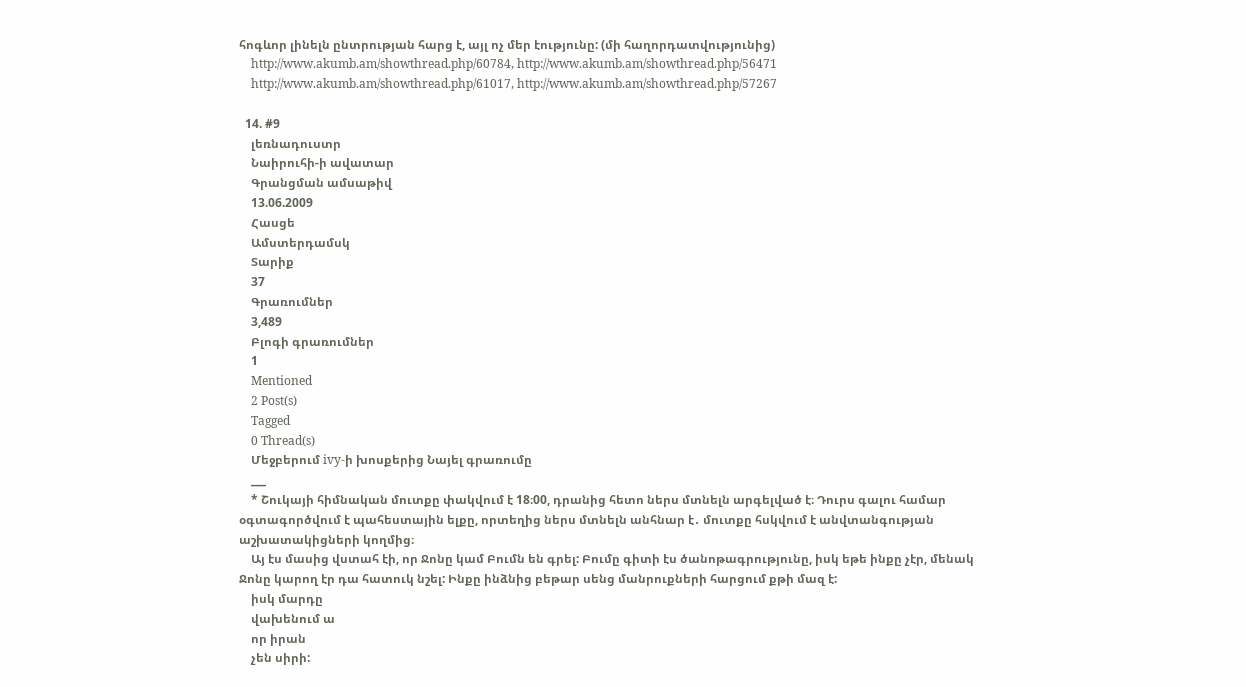հոգևոր լինելն ընտրության հարց է, այլ ոչ մեր էությունը: (մի հաղորդատվությունից)
    http://www.akumb.am/showthread.php/60784, http://www.akumb.am/showthread.php/56471
    http://www.akumb.am/showthread.php/61017, http://www.akumb.am/showthread.php/57267

  14. #9
    լեռնադուստր
    Նաիրուհի-ի ավատար
    Գրանցման ամսաթիվ
    13.06.2009
    Հասցե
    Ամստերդամսկ
    Տարիք
    37
    Գրառումներ
    3,489
    Բլոգի գրառումներ
    1
    Mentioned
    2 Post(s)
    Tagged
    0 Thread(s)
    Մեջբերում ivy-ի խոսքերից Նայել գրառումը
    ___
    * Շուկայի հիմնական մուտքը փակվում է 18։00, դրանից հետո ներս մտնելն արգելված է։ Դուրս գալու համար օգտագործվում է պահեստային ելքը, որտեղից ներս մտնելն անհնար է․ մուտքը հսկվում է անվտանգության աշխատակիցների կողմից։
    Այ էս մասից վստահ էի, որ Ջոնը կամ Բումն են գրել: Բումը գիտի էս ծանոթագրությունը, իսկ եթե ինքը չէր, մենակ Ջոնը կարող էր դա հատուկ նշել: Ինքը ինձնից բեթար սենց մանրուքների հարցում քթի մազ է:
    իսկ մարդը
    վախենում ա
    որ իրան
    չեն սիրի: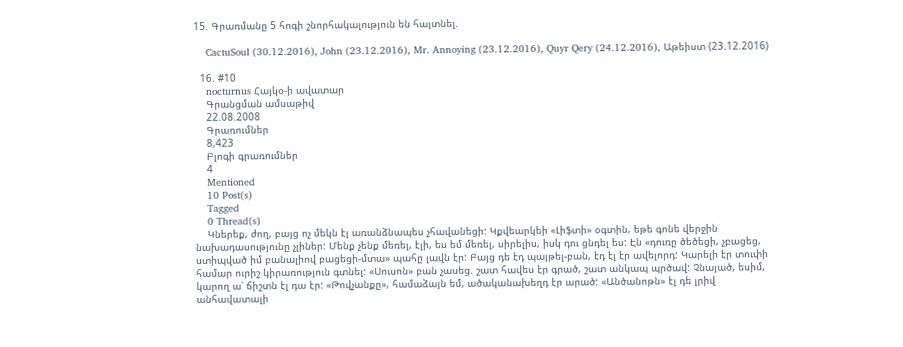15. Գրառմանը 5 հոգի շնորհակալություն են հայտնել.

    CactuSoul (30.12.2016), John (23.12.2016), Mr. Annoying (23.12.2016), Quyr Qery (24.12.2016), Աթեիստ (23.12.2016)

  16. #10
    nocturnus Հայկօ-ի ավատար
    Գրանցման ամսաթիվ
    22.08.2008
    Գրառումներ
    8,423
    Բլոգի գրառումներ
    4
    Mentioned
    10 Post(s)
    Tagged
    0 Thread(s)
    Կներեք, ժող, բայց ոչ մեկն էլ առանձնապես չհավանեցի: Կքվեարկեի «Լիֆտի» օգտին, եթե գոնե վերջին նախադասությունը չլիներ: Մենք չենք մեռել, էլի, ես եմ մեռել, սիրելիս, իսկ դու ցնդել ես: Էն «դուռը ծեծեցի, չբացեց, ստիպված իմ բանալիով բացեցի-մտա» պահը լավն էր: Բայց դե էդ պայթել-բան, էդ էլ էր ավելորդ: Կարելի էր տուփի համար ուրիշ կիրառություն գտնել: «Սուսոն» բան չասեց. շատ հավես էր գրած, շատ անկապ պրծավ: Չնայած, եսիմ, կարող ա՝ ճիշտն էլ դա էր: «Թովչանքը», համաձայն եմ, ածականախեղդ էր արած: «Անծանոթն» էլ դե լրիվ անհավատալի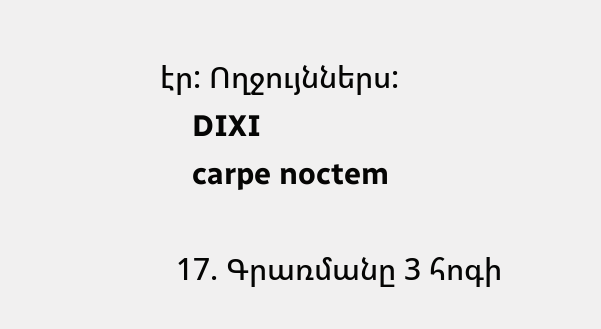էր: Ողջույններս:
    DIXI
    carpe noctem

  17. Գրառմանը 3 հոգի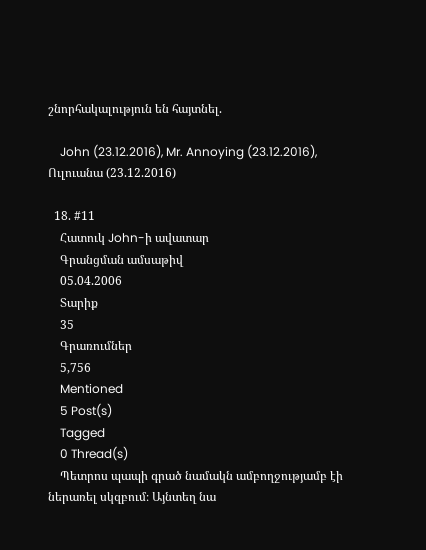շնորհակալություն են հայտնել.

    John (23.12.2016), Mr. Annoying (23.12.2016), Ուլուանա (23.12.2016)

  18. #11
    Հատուկ John-ի ավատար
    Գրանցման ամսաթիվ
    05.04.2006
    Տարիք
    35
    Գրառումներ
    5,756
    Mentioned
    5 Post(s)
    Tagged
    0 Thread(s)
    Պետրոս պապի գրած նամակն ամբողջությամբ էի ներառել սկզբում։ Այնտեղ նա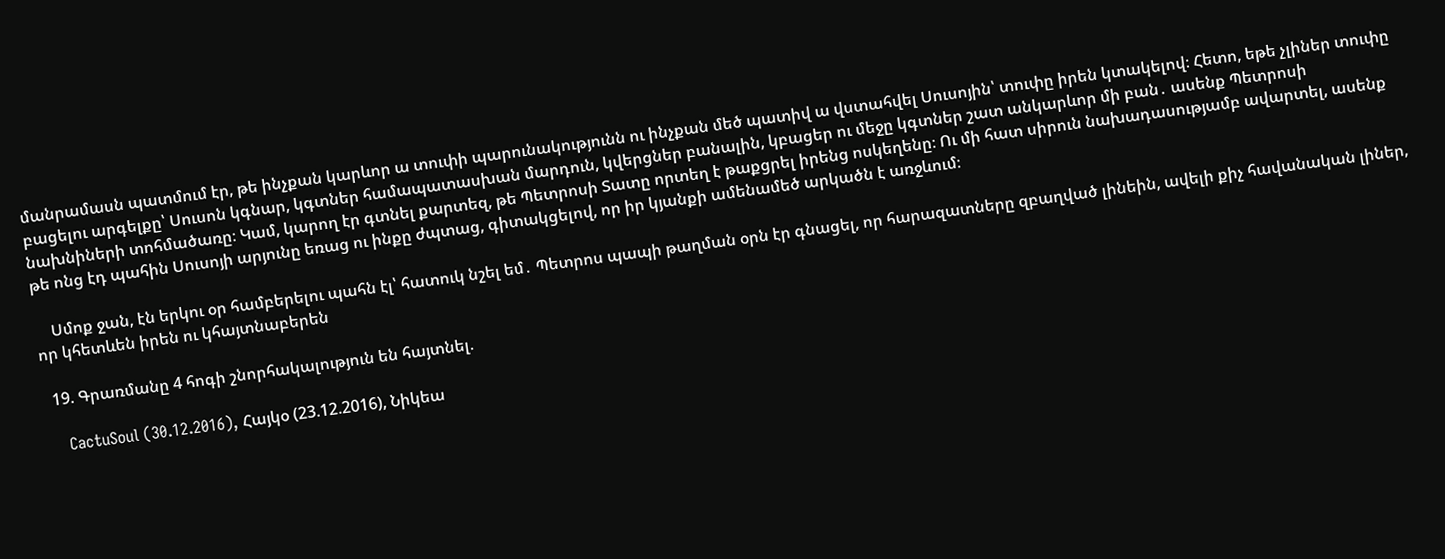մանրամասն պատմում էր, թե ինչքան կարևոր ա տուփի պարունակությունն ու ինչքան մեծ պատիվ ա վստահվել Սուսոյին՝ տուփը իրեն կտակելով։ Հետո, եթե չլիներ տուփը բացելու արգելքը՝ Սուսոն կգնար, կգտներ համապատասխան մարդուն, կվերցներ բանալին, կբացեր ու մեջը կգտներ շատ անկարևոր մի բան․ ասենք Պետրոսի նախնիների տոհմածառը։ Կամ, կարող էր գտնել քարտեզ, թե Պետրոսի Տատը որտեղ է թաքցրել իրենց ոսկեղենը։ Ու մի հատ սիրուն նախադասությամբ ավարտել, ասենք թե ոնց էդ պահին Սուսոյի արյունը եռաց ու ինքը ժպտաց, գիտակցելով, որ իր կյանքի ամենամեծ արկածն է առջևում։

    Սմոք ջան, էն երկու օր համբերելու պահն էլ՝ հատուկ նշել եմ․ Պետրոս պապի թաղման օրն էր գնացել, որ հարազատները զբաղված լինեին, ավելի քիչ հավանական լիներ, որ կհետևեն իրեն ու կհայտնաբերեն

  19. Գրառմանը 4 հոգի շնորհակալություն են հայտնել.

    CactuSoul (30.12.2016), Հայկօ (23.12.2016), Նիկեա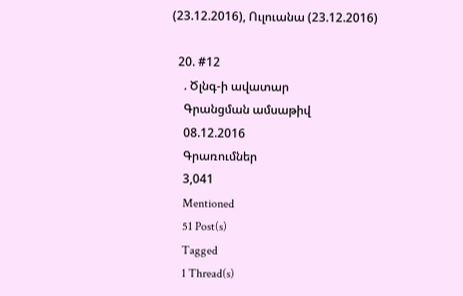(23.12.2016), Ուլուանա (23.12.2016)

  20. #12
    . Ծլնգ-ի ավատար
    Գրանցման ամսաթիվ
    08.12.2016
    Գրառումներ
    3,041
    Mentioned
    51 Post(s)
    Tagged
    1 Thread(s)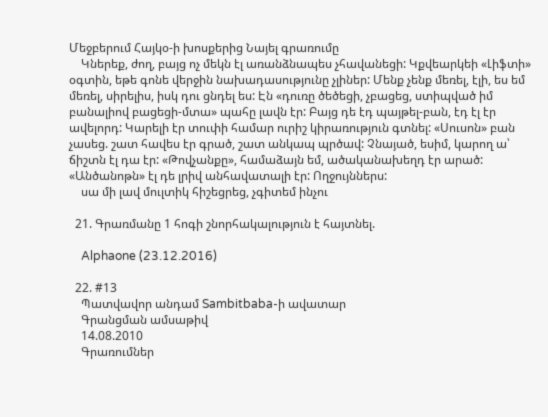Մեջբերում Հայկօ-ի խոսքերից Նայել գրառումը
    Կներեք, ժող, բայց ոչ մեկն էլ առանձնապես չհավանեցի: Կքվեարկեի «Լիֆտի» օգտին, եթե գոնե վերջին նախադասությունը չլիներ: Մենք չենք մեռել, էլի, ես եմ մեռել, սիրելիս, իսկ դու ցնդել ես: Էն «դուռը ծեծեցի, չբացեց, ստիպված իմ բանալիով բացեցի-մտա» պահը լավն էր: Բայց դե էդ պայթել-բան, էդ էլ էր ավելորդ: Կարելի էր տուփի համար ուրիշ կիրառություն գտնել: «Սուսոն» բան չասեց. շատ հավես էր գրած, շատ անկապ պրծավ: Չնայած, եսիմ, կարող ա՝ ճիշտն էլ դա էր: «Թովչանքը», համաձայն եմ, ածականախեղդ էր արած: «Անծանոթն» էլ դե լրիվ անհավատալի էր: Ողջույններս:
    սա մի լավ մուլտիկ հիշեցրեց, չգիտեմ ինչու

  21. Գրառմանը 1 հոգի շնորհակալություն է հայտնել.

    Alphaone (23.12.2016)

  22. #13
    Պատվավոր անդամ Sambitbaba-ի ավատար
    Գրանցման ամսաթիվ
    14.08.2010
    Գրառումներ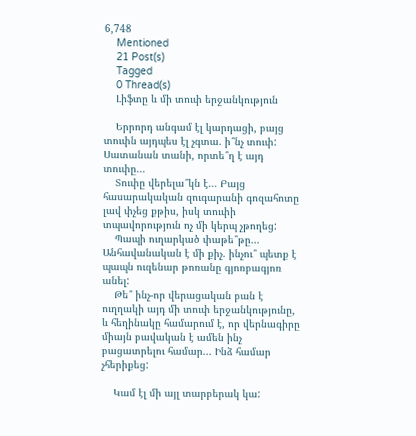6,748
    Mentioned
    21 Post(s)
    Tagged
    0 Thread(s)
    Լիֆտը և մի տուփ երջանկություն

    Երրորդ անգամ էլ կարդացի, բայց տուփն այդպես էլ չգտա. ի՞նչ տուփ: Սատանան տանի, որտե՞ղ է այդ տուփը...
    Տուփը վերելա՞կն է... Բայց հասարակական զուգարանի գոզահոտը լավ փչեց քթիս, իսկ տուփի տպավորություն ոչ մի կերպ չթողեց:
    Պապի ուղարկած փաթե՞թը... Անհավանական է մի քիչ. ինչու՞ պետք է պապն ուզենար թոռանը գյոռբագյոռ անել:
    Թե՞ ինչ-որ վերացական բան է ուղղակի այդ մի տուփ երջանկությունը, և հեղինակը համարում է, որ վերնագիրը միայն բավական է ամեն ինչ բացատրելու համար... Ինձ համար չհերիքեց:

    Կամ էլ մի այլ տարբերակ կա: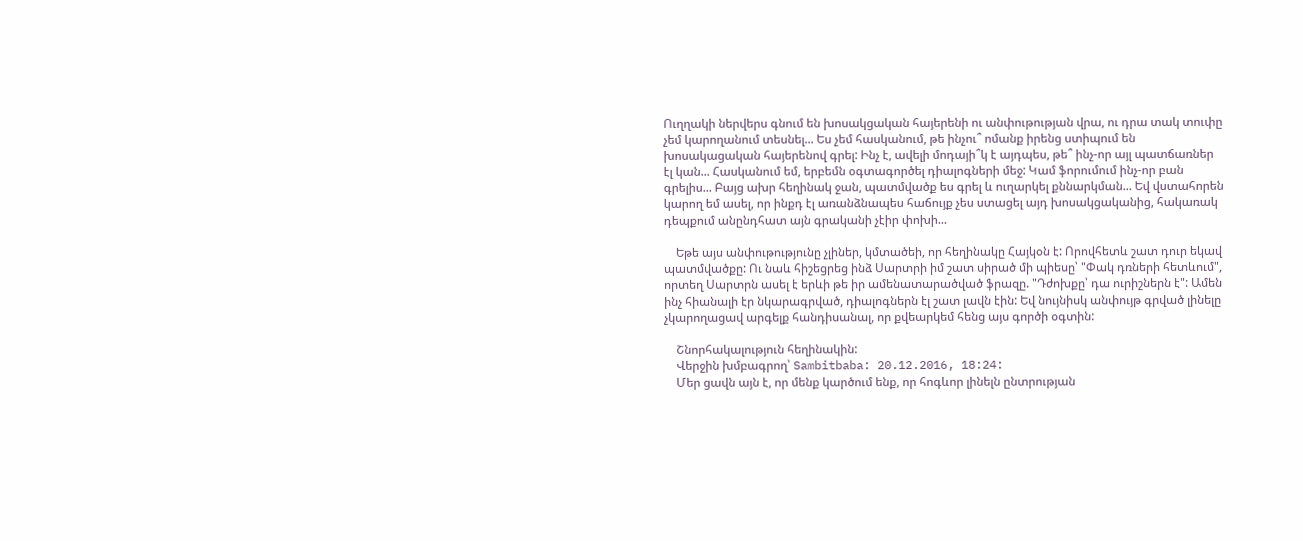Ուղղակի ներվերս գնում են խոսակցական հայերենի ու անփութության վրա, ու դրա տակ տուփը չեմ կարողանում տեսնել... Ես չեմ հասկանում, թե ինչու՞ ոմանք իրենց ստիպում են խոսակացական հայերենով գրել: Ինչ է, ավելի մոդայի՞կ է այդպես, թե՞ ինչ-որ այլ պատճառներ էլ կան... Հասկանում եմ, երբեմն օգտագործել դիալոգների մեջ: Կամ ֆորումում ինչ-որ բան գրելիս... Բայց ախր հեղինակ ջան, պատմվածք ես գրել և ուղարկել քննարկման... Եվ վստահորեն կարող եմ ասել, որ ինքդ էլ առանձնապես հաճույք չես ստացել այդ խոսակցականից, հակառակ դեպքում անընդհատ այն գրականի չէիր փոխի...

    Եթե այս անփութությունը չլիներ, կմտածեի, որ հեղինակը Հայկօն է: Որովհետև շատ դուր եկավ պատմվածքը: Ու նաև հիշեցրեց ինձ Սարտրի իմ շատ սիրած մի պիեսը՝ "Փակ դռների հետևում", որտեղ Սարտրն ասել է երևի թե իր ամենատարածված ֆրազը. "Դժոխքը՝ դա ուրիշներն է": Ամեն ինչ հիանալի էր նկարագրված, դիալոգներն էլ շատ լավն էին: Եվ նույնիսկ անփույթ գրված լինելը չկարողացավ արգելք հանդիսանալ, որ քվեարկեմ հենց այս գործի օգտին:

    Շնորհակալություն հեղինակին:
    Վերջին խմբագրող՝ Sambitbaba: 20.12.2016, 18:24:
    Մեր ցավն այն է, որ մենք կարծում ենք, որ հոգևոր լինելն ընտրության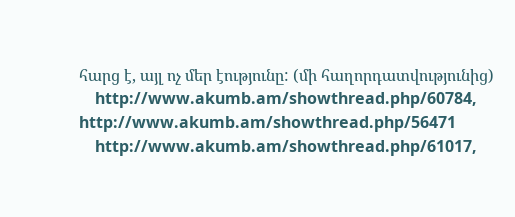հարց է, այլ ոչ մեր էությունը: (մի հաղորդատվությունից)
    http://www.akumb.am/showthread.php/60784, http://www.akumb.am/showthread.php/56471
    http://www.akumb.am/showthread.php/61017,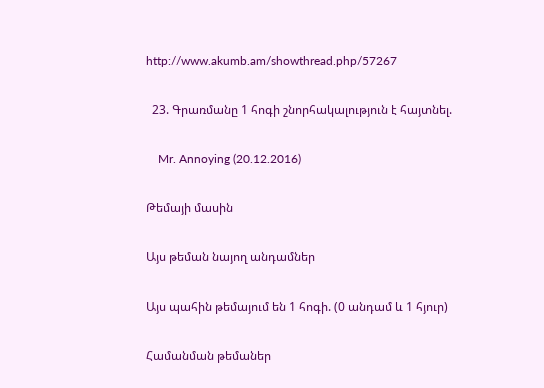http://www.akumb.am/showthread.php/57267

  23. Գրառմանը 1 հոգի շնորհակալություն է հայտնել.

    Mr. Annoying (20.12.2016)

Թեմայի մասին

Այս թեման նայող անդամներ

Այս պահին թեմայում են 1 հոգի. (0 անդամ և 1 հյուր)

Համանման թեմաներ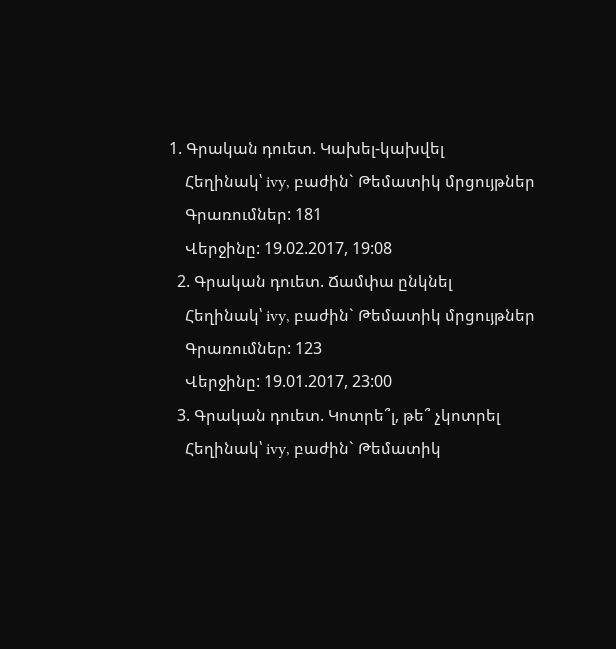1. Գրական դուետ. Կախել-կախվել
    Հեղինակ՝ ivy, բաժին` Թեմատիկ մրցույթներ
    Գրառումներ: 181
    Վերջինը: 19.02.2017, 19:08
  2. Գրական դուետ. Ճամփա ընկնել
    Հեղինակ՝ ivy, բաժին` Թեմատիկ մրցույթներ
    Գրառումներ: 123
    Վերջինը: 19.01.2017, 23:00
  3. Գրական դուետ. Կոտրե՞լ, թե՞ չկոտրել
    Հեղինակ՝ ivy, բաժին` Թեմատիկ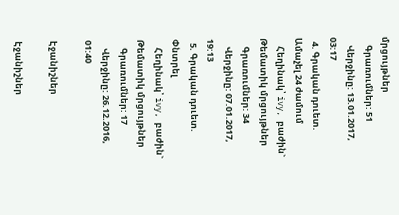մրցույթներ
    Գրառումներ: 51
    Վերջինը: 13.01.2017, 03:17
  4. Գրական դուետ. Ամաչել 24 ժամում
    Հեղինակ՝ ivy, բաժին` Թեմատիկ մրցույթներ
    Գրառումներ: 34
    Վերջինը: 07.01.2017, 19:13
  5. Գրական դուետ. Փնտրել
    Հեղինակ՝ ivy, բաժին` Թեմատիկ մրցույթներ
    Գրառումներ: 17
    Վերջինը: 26.12.2016, 01:40

Էջանիշներ

Էջանիշներ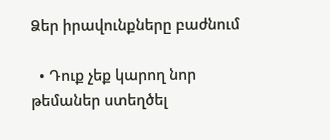Ձեր իրավունքները բաժնում

  • Դուք չեք կարող նոր թեմաներ ստեղծել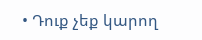• Դուք չեք կարող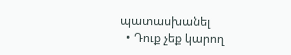պատասխանել
  • Դուք չեք կարող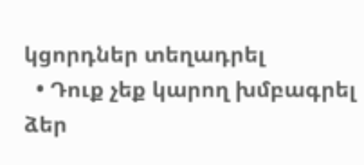կցորդներ տեղադրել
  • Դուք չեք կարող խմբագրել ձեր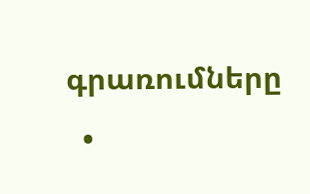գրառումները
  •